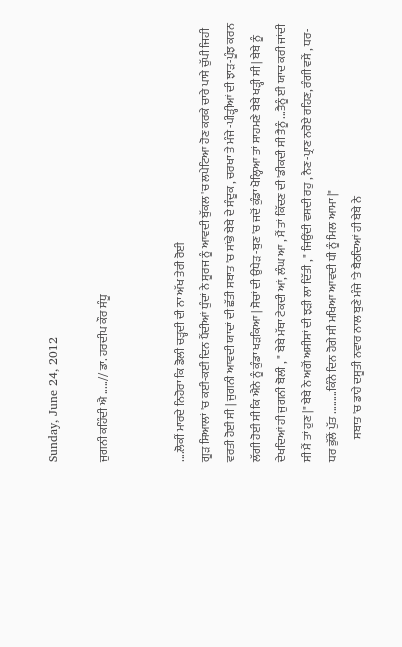Sunday, June 24, 2012

ਜੁਗਨੀ ਕਹਿੰਦੀ ਐ .....// ਡਾ. ਹਰਦੀਪ ਕੌਰ ਸੰਧੂ


....ਲੋਕੀਂ ਮਾਰਦੇ ਨਿਹੋਰਾ ਕਿ ਡੋਲੀ ਚਡ਼੍ਹਦੀ ਦੀ ਨਾ ਅੱਖ ਤੇਰੀ ਰੋਈ
ਗੂਡ਼ ਸਿਆਲਾਂ 'ਚ ਕਈ-ਕਈ ਦਿਨ ਪੈਂਦੀਆਂ ਧੁੰਦਾਂ ਨੇ ਸੂਰਜ ਨੂੰ ਆਵਦੀ ਬੁੱਕਲ 'ਚ ਲਪੇਟਿਆ ਹੋਣ ਕਰਕੇ ਚਾਰੇ ਪਾਸੇ ਚੁੱਪੀ ਜਿਹੀ ਵਰਤੀ ਹੋਈ ਸੀ | ਜੁਗਨੀ ਆਵਦੀ ਯਾਦਾਂ ਦੀ ਛੱਤੀ ਸਬਾਤ 'ਚ ਸਾਂਭੇ ਬੇਬੇ ਦੇ ਸੰਦੂਕ , ਚਰਖਾ ਤੇ ਮੰਜੇ -ਪੀਡ਼੍ਹੀਆਂ ਦੀ ਝਾਡ਼-ਪੂੰਝ ਕਰਨ ਲੱਗੀ ਹੋਈ ਸੀ ਕਿ ਐਨੇ ਨੂੰ ਕੁੰਡਾ ਖਡ਼ਕਿਆ | ਸੋਚਾਂ ਦੀ ਉਧੇਡ਼ -ਬੁਣ 'ਚ ਜਦੋਂ ਕੁੰਡਾ ਖੋਲ੍ਹਿਆ ਤਾਂ ਸਾਹਮਣੇ ਬੇਬੇ ਖਡ਼੍ਹੀ ਸੀ | ਬੇਬੇ ਨੂੰ ਦੇਖਦਿਆਂ ਹੀ ਜੁਗਨੀ ਬੋਲੀ , " ਬੇਬੇ ਮੱਥਾ ਟੇਕਦੀ ਆਂ, ਲੰਘ ਆ , ਮੈਂ ਤਾਂ ਕਿੱਦਣ ਦੀ 'ਡੀਕਦੀ ਸੀ ਤੈਨੂੰ ...ਤੈਨੂੰ ਈ ਯਾਦ ਕਰੀ ਜਾਂਦੀ ਸੀ ਮੈਂ ਤਾਂ ਹੁਣ |" ਬੇਬੇ ਨੇ ਅਗੋਂ ਅਸੀਸਾਂ ਦੀ ਝਡ਼ੀ ਲਾ ਦਿੱਤੀ , " ਜਿਉਂਦੀ ਵਸਦੀ ਰਹੁ , ਨੈਣ-ਪ੍ਰਾਣ ਨਰੋਏ ਰਹਿਣ, ਰੰਗੀ ਵਸੇਂ , ਧਰ-ਧਰ ਭੁੱਲੇਂ ਪੁੱਤ .........ਕਿੰਨੇ ਦਿਨ ਹੋਗੇ ਸੀ ਮਖਿਆ ਆਵਦੀ ਧੀ ਨੂੰ ਮਿਲ ਆਮਾ |"
          ਸਬਾਤ 'ਚ ਡਾਹੇ ਦਸੂਤੀ ਨਵਾਰ ਨਾਲ ਬੁਣੇ ਮੰਜੇ 'ਤੇ ਬੈਠਦਿਆਂ ਹੀ ਬੇਬੇ ਨੇ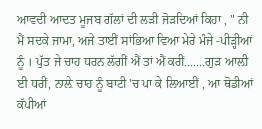ਆਵਦੀ ਆਦਤ ਮੂਜਬ ਗੱਲਾਂ ਦੀ ਲਡ਼ੀ ਜੋਡ਼ਦਿਆਂ ਕਿਹਾ , " ਨੀ ਮੈਂ ਸਦਕੇ ਜਾਮਾ, ਅਜੇ ਤਾਈਂ ਸਾਂਭਿਆ ਵਿਆ ਮੇਰੇ ਮੰਜੇ -ਪੀਡ਼੍ਹੀਆਂ ਨੂੰ । ਪੁੱਤ ਜੇ ਚਾਹ ਧਰਨ ਲੱਗੀਂ ਐਂ ਤਾਂ ਐਂ ਕਰੀਂ.......ਗੁਡ਼ ਆਲ਼ੀ ਈ ਧਰੀਂ, ਨਾਲ਼ੇ ਚਾਹ ਨੂੰ ਬਾਟੀ 'ਚ ਪਾ ਕੇ ਲਿਆਈਂ , ਆ ਥੋਡੀਆਂ ਕੱਪੀਆਂ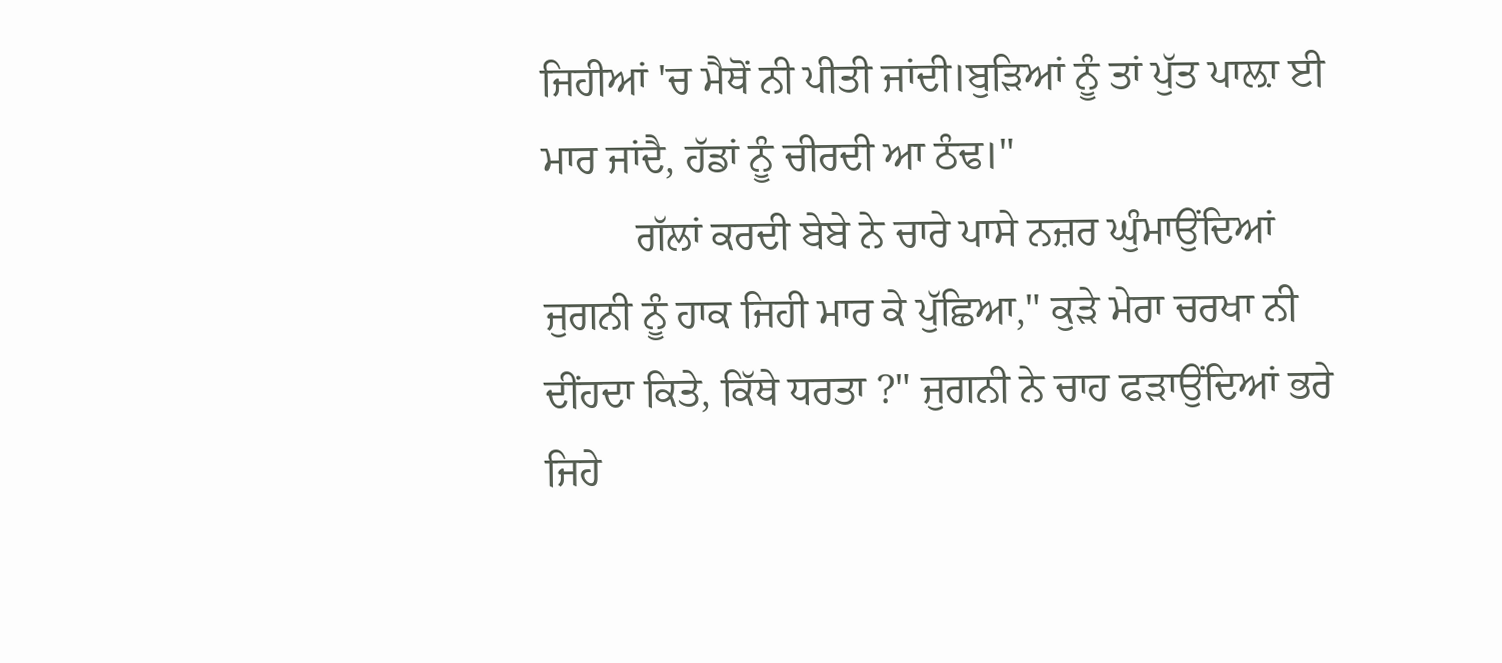ਜਿਹੀਆਂ 'ਚ ਮੈਥੋਂ ਨੀ ਪੀਤੀ ਜਾਂਦੀ।ਬੁਡ਼ਿਆਂ ਨੂੰ ਤਾਂ ਪੁੱਤ ਪਾਲ਼ਾ ਈ ਮਾਰ ਜਾਂਦੈ, ਹੱਡਾਂ ਨੂੰ ਚੀਰਦੀ ਆ ਠੰਢ।"
         ਗੱਲਾਂ ਕਰਦੀ ਬੇਬੇ ਨੇ ਚਾਰੇ ਪਾਸੇ ਨਜ਼ਰ ਘੁੰਮਾਉਂਦਿਆਂ ਜੁਗਨੀ ਨੂੰ ਹਾਕ ਜਿਹੀ ਮਾਰ ਕੇ ਪੁੱਛਿਆ," ਕੁਡ਼ੇ ਮੇਰਾ ਚਰਖਾ ਨੀ ਦੀਂਹਦਾ ਕਿਤੇ, ਕਿੱਥੇ ਧਰਤਾ ?" ਜੁਗਨੀ ਨੇ ਚਾਹ ਫਡ਼ਾਉਂਦਿਆਂ ਭਰੇ ਜਿਹੇ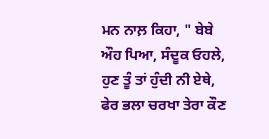ਮਨ ਨਾਲ਼ ਕਿਹਾ, " ਬੇਬੇ ਔਹ ਪਿਆ, ਸੰਦੂਕ ਓਹਲੇ, ਹੁਣ ਤੂੰ ਤਾਂ ਹੁੰਦੀ ਨੀ ਏਥੇ, ਫੇਰ ਭਲਾ ਚਰਖਾ ਤੇਰਾ ਕੌਣ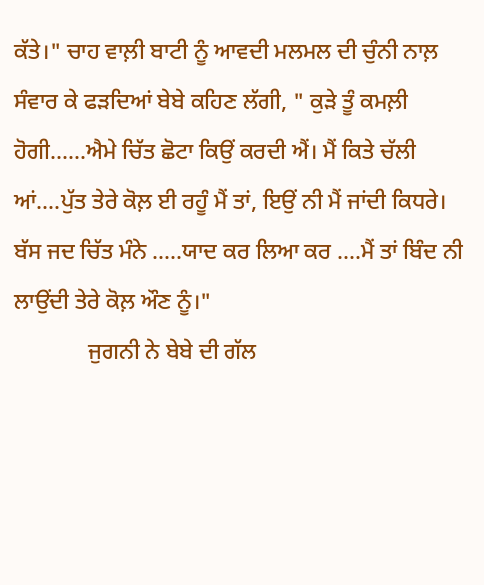ਕੱਤੇ।" ਚਾਹ ਵਾਲ਼ੀ ਬਾਟੀ ਨੂੰ ਆਵਦੀ ਮਲਮਲ ਦੀ ਚੁੰਨੀ ਨਾਲ਼ ਸੰਵਾਰ ਕੇ ਫਡ਼ਦਿਆਂ ਬੇਬੇ ਕਹਿਣ ਲੱਗੀ, " ਕੁਡ਼ੇ ਤੂੰ ਕਮਲ਼ੀ ਹੋਗੀ......ਐਮੇ ਚਿੱਤ ਛੋਟਾ ਕਿਉਂ ਕਰਦੀ ਐਂ। ਮੈਂ ਕਿਤੇ ਚੱਲੀ ਆਂ....ਪੁੱਤ ਤੇਰੇ ਕੋਲ਼ ਈ ਰਹੂੰ ਮੈਂ ਤਾਂ, ਇਉਂ ਨੀ ਮੈਂ ਜਾਂਦੀ ਕਿਧਰੇ। ਬੱਸ ਜਦ ਚਿੱਤ ਮੰਨੇ .....ਯਾਦ ਕਰ ਲਿਆ ਕਰ ....ਮੈਂ ਤਾਂ ਬਿੰਦ ਨੀ ਲਾਉਂਦੀ ਤੇਰੇ ਕੋਲ਼ ਔਣ ਨੂੰ।"
             ਜੁਗਨੀ ਨੇ ਬੇਬੇ ਦੀ ਗੱਲ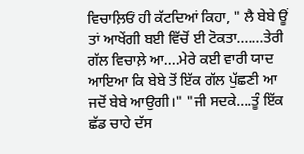ਵਿਚਾਲ਼ਿਓਂ ਹੀ ਕੱਟਦਿਆਂ ਕਿਹਾ, " ਲੈ ਬੇਬੇ ਊਂ ਤਾਂ ਆਖੇਂਗੀ ਬਈ ਵਿੱਚੋਂ ਈ ਟੋਕਤਾ.......ਤੇਰੀ ਗੱਲ ਵਿਚਾਲ਼ੇ ਆ....ਮੇਰੇ ਕਈ ਵਾਰੀ ਯਾਦ ਆਇਆ ਕਿ ਬੇਬੇ ਤੋਂ ਇੱਕ ਗੱਲ ਪੁੱਛਣੀ ਆ ਜਦੋਂ ਬੇਬੇ ਆਉਗੀ।" "ਜੀ ਸਦਕੇ....ਤੂੰ ਇੱਕ ਛੱਡ ਚਾਹੇ ਦੱਸ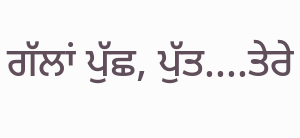ਗੱਲਾਂ ਪੁੱਛ, ਪੁੱਤ....ਤੇਰੇ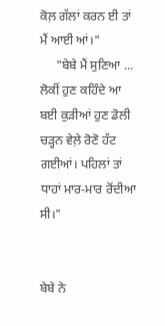ਕੋਲ਼ ਗੱਲਾਂ ਕਰਨ ਈ ਤਾਂ ਮੈਂ ਆਈ ਆਂ।"
     "ਬੇਬੇ ਮੈਂ ਸੁਣਿਆ ... ਲੋਕੀਂ ਹੁਣ ਕਹਿੰਦੇ ਆ ਬਈ ਕੁਡ਼ੀਆਂ ਹੁਣ ਡੋਲੀ ਚਡ਼੍ਹਨ ਵੇਲ਼ੇ ਰੋਣੋ ਹੱਟ ਗਈਆਂ। ਪਹਿਲਾਂ ਤਾਂ ਧਾਹਾਂ ਮਾਰ-ਮਾਰ ਰੋਂਦੀਆ ਸੀ।"


ਬੇਬੇ ਨੇ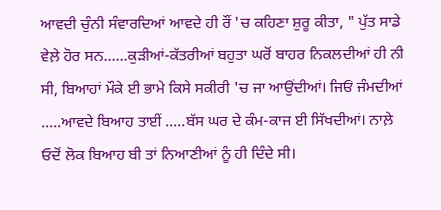ਆਵਦੀ ਚੁੰਨੀ ਸੰਵਾਰਦਿਆਂ ਆਵਦੇ ਹੀ ਰੌਂ 'ਚ ਕਹਿਣਾ ਸ਼ੁਰੂ ਕੀਤਾ, " ਪੁੱਤ ਸਾਡੇ ਵੇਲ਼ੇ ਹੋਰ ਸਨ......ਕੁਡ਼ੀਆਂ-ਕੱਤਰੀਆਂ ਬਹੁਤਾ ਘਰੋਂ ਬਾਹਰ ਨਿਕਲਦੀਆਂ ਹੀ ਨੀ ਸੀ, ਬਿਆਹਾਂ ਮੌਕੇ ਈ ਭਾਮੇ ਕਿਸੇ ਸਕੀਰੀ 'ਚ ਜਾ ਆਉਂਦੀਆਂ। ਜਿਓਂ ਜੰਮਦੀਆਂ .....ਆਵਦੇ ਬਿਆਹ ਤਾਈਂ .....ਬੱਸ ਘਰ ਦੇ ਕੰਮ-ਕਾਜ ਈ ਸਿੱਖਦੀਆਂ। ਨਾਲ਼ੇ ਓਦੋਂ ਲੋਕ ਬਿਆਹ ਬੀ ਤਾਂ ਨਿਆਣੀਆਂ ਨੂੰ ਹੀ ਦਿੰਦੇ ਸੀ।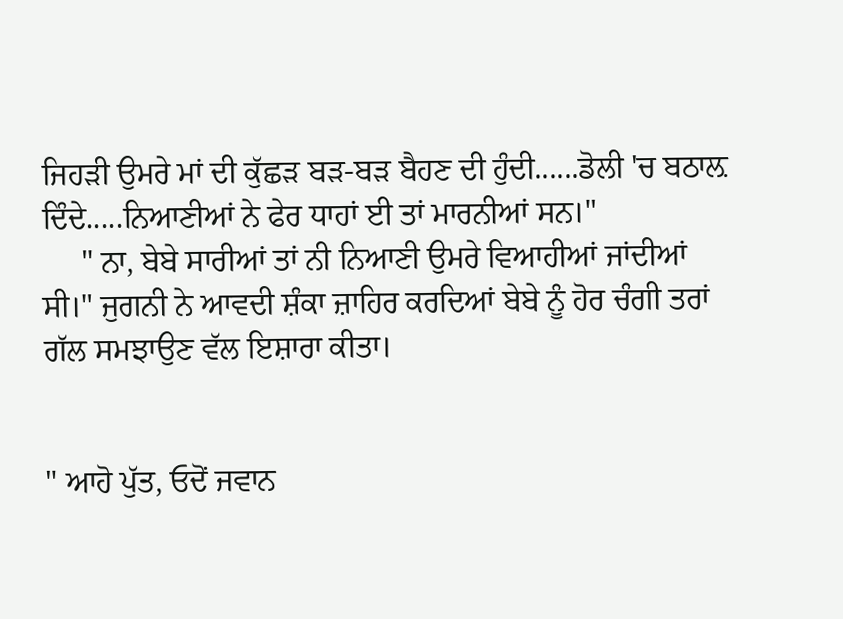ਜਿਹਡ਼ੀ ਉਮਰੇ ਮਾਂ ਦੀ ਕੁੱਛਡ਼ ਬਡ਼-ਬਡ਼ ਬੈਹਣ ਦੀ ਹੁੰਦੀ......ਡੋਲੀ 'ਚ ਬਠਾਲ਼ ਦਿੰਦੇ.....ਨਿਆਣੀਆਂ ਨੇ ਫੇਰ ਧਾਹਾਂ ਈ ਤਾਂ ਮਾਰਨੀਆਂ ਸਨ।"
     " ਨਾ, ਬੇਬੇ ਸਾਰੀਆਂ ਤਾਂ ਨੀ ਨਿਆਣੀ ਉਮਰੇ ਵਿਆਹੀਆਂ ਜਾਂਦੀਆਂ ਸੀ।" ਜੁਗਨੀ ਨੇ ਆਵਦੀ ਸ਼ੰਕਾ ਜ਼ਾਹਿਰ ਕਰਦਿਆਂ ਬੇਬੇ ਨੂੰ ਹੋਰ ਚੰਗੀ ਤਰਾਂ ਗੱਲ ਸਮਝਾਉਣ ਵੱਲ ਇਸ਼ਾਰਾ ਕੀਤਾ।


" ਆਹੋ ਪੁੱਤ, ਓਦੋਂ ਜਵਾਨ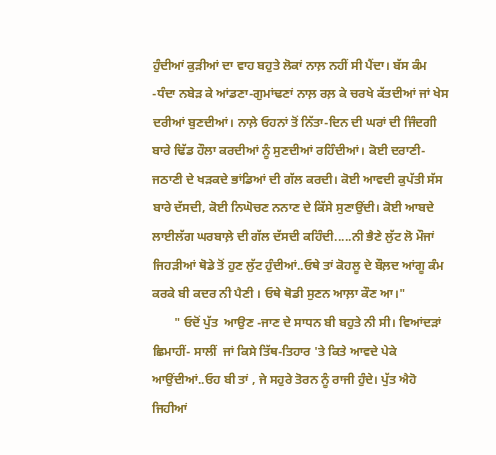ਹੁੰਦੀਆਂ ਕੁਡ਼ੀਆਂ ਦਾ ਵਾਹ ਬਹੁਤੇ ਲੋਕਾਂ ਨਾਲ਼ ਨਹੀਂ ਸੀ ਪੈਂਦਾ। ਬੱਸ ਕੰਮ -ਧੰਦਾ ਨਬੇਡ਼ ਕੇ ਆਂਡਣਾ-ਗੁਮਾਂਢਣਾਂ ਨਾਲ਼ ਰਲ਼ ਕੇ ਚਰਖੇ ਕੱਤਦੀਆਂ ਜਾਂ ਖੇਸ ਦਰੀਆਂ ਬੁਣਦੀਆਂ। ਨਾਲ਼ੇ ਓਹਨਾਂ ਤੋਂ ਨਿੱਤਾ-ਦਿਨ ਦੀ ਘਰਾਂ ਦੀ ਜਿੰਦਗੀ ਬਾਰੇ ਢਿੱਡ ਹੌਲਾ ਕਰਦੀਆਂ ਨੂੰ ਸੁਣਦੀਆਂ ਰਹਿੰਦੀਆਂ। ਕੋਈ ਦਰਾਣੀ-ਜਠਾਣੀ ਦੇ ਖਡ਼ਕਦੇ ਭਾਂਡਿਆਂ ਦੀ ਗੱਲ ਕਰਦੀ। ਕੋਈ ਆਵਦੀ ਕੁਪੱਤੀ ਸੱਸ ਬਾਰੇ ਦੱਸਦੀ, ਕੋਈ ਨਿਘੋਚਣ ਨਨਾਣ ਦੇ ਕਿੱਸੇ ਸੁਣਾਉਂਦੀ। ਕੋਈ ਆਬਦੇ ਲਾਈਲੱਗ ਘਰਬਾਲ਼ੇ ਦੀ ਗੱਲ ਦੱਸਦੀ ਕਹਿੰਦੀ.....ਨੀ ਭੈਣੇ ਲੁੱਟ ਲੋ ਮੌਜਾਂ ਜਿਹਡ਼ੀਆਂ ਥੋਡੇ ਤੋਂ ਹੁਣ ਲੁੱਟ ਹੁੰਦੀਆਂ..ਓਥੇ ਤਾਂ ਕੋਹਲੂ ਦੇ ਬੌਲ਼ਦ ਆਂਗੂ ਕੰਮ ਕਰਕੇ ਬੀ ਕਦਰ ਨੀ ਪੈਣੀ । ਓਥੇ ਥੋਡੀ ਸੁਣਨ ਆਲ਼ਾ ਕੌਣ ਆ।"
       " ਓਦੋਂ ਪੁੱਤ  ਆਉਣ -ਜਾਣ ਦੇ ਸਾਧਨ ਬੀ ਬਹੁਤੇ ਨੀ ਸੀ। ਵਿਆਂਦਡ਼ਾਂ ਛਿਮਾਹੀਂ- ਸਾਲੀਂ  ਜਾਂ ਕਿਸੇ ਤਿੱਥ-ਤਿਹਾਰ 'ਤੇ ਕਿਤੇ ਆਵਦੇ ਪੇਕੇ ਆਉਂਦੀਆਂ..ਓਹ ਬੀ ਤਾਂ , ਜੇ ਸਹੁਰੇ ਤੋਰਨ ਨੂੰ ਰਾਜੀ ਹੁੰਦੇ। ਪੁੱਤ ਐਹੋ ਜਿਹੀਆਂ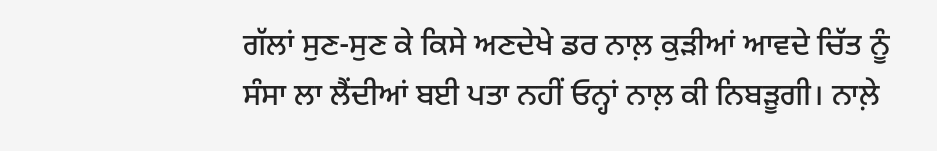ਗੱਲਾਂ ਸੁਣ-ਸੁਣ ਕੇ ਕਿਸੇ ਅਣਦੇਖੇ ਡਰ ਨਾਲ਼ ਕੁਡ਼ੀਆਂ ਆਵਦੇ ਚਿੱਤ ਨੂੰ ਸੰਸਾ ਲਾ ਲੈਂਦੀਆਂ ਬਈ ਪਤਾ ਨਹੀਂ ਓਨ੍ਹਾਂ ਨਾਲ਼ ਕੀ ਨਿਬਡ਼ੂਗੀ। ਨਾਲ਼ੇ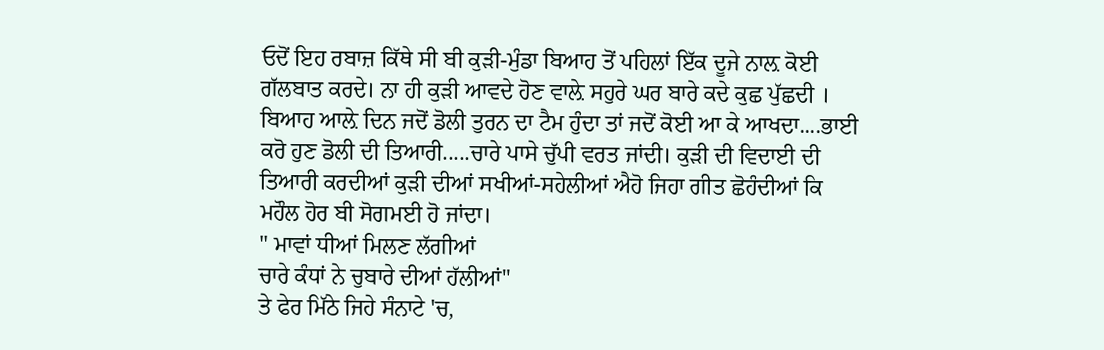ਓਦੋਂ ਇਹ ਰਬਾਜ਼ ਕਿੱਥੇ ਸੀ ਬੀ ਕੁਡ਼ੀ-ਮੁੰਡਾ ਬਿਆਹ ਤੋਂ ਪਹਿਲਾਂ ਇੱਕ ਦੂਜੇ ਨਾਲ਼ ਕੋਈ ਗੱਲਬਾਤ ਕਰਦੇ। ਨਾ ਹੀ ਕੁਡ਼ੀ ਆਵਦੇ ਹੋਣ ਵਾਲ਼ੇ ਸਹੁਰੇ ਘਰ ਬਾਰੇ ਕਦੇ ਕੁਛ ਪੁੱਛਦੀ । ਬਿਆਹ ਆਲ਼ੇ ਦਿਨ ਜਦੋਂ ਡੋਲੀ ਤੁਰਨ ਦਾ ਟੈਮ ਹੁੰਦਾ ਤਾਂ ਜਦੋਂ ਕੋਈ ਆ ਕੇ ਆਖਦਾ....ਭਾਈ ਕਰੋ ਹੁਣ ਡੋਲੀ ਦੀ ਤਿਆਰੀ.....ਚਾਰੇ ਪਾਸੇ ਚੁੱਪੀ ਵਰਤ ਜਾਂਦੀ। ਕੁਡ਼ੀ ਦੀ ਵਿਦਾਈ ਦੀ ਤਿਆਰੀ ਕਰਦੀਆਂ ਕੁਡ਼ੀ ਦੀਆਂ ਸਖੀਆਂ-ਸਹੇਲੀਆਂ ਐਹੋ ਜਿਹਾ ਗੀਤ ਛੋਹੰਦੀਆਂ ਕਿ ਮਹੌਲ ਹੋਰ ਬੀ ਸੋਗਮਈ ਹੋ ਜਾਂਦਾ।
" ਮਾਵਾਂ ਧੀਆਂ ਮਿਲਣ ਲੱਗੀਆਂ
ਚਾਰੇ ਕੰਧਾਂ ਨੇ ਚੁਬਾਰੇ ਦੀਆਂ ਹੱਲੀਆਂ"
ਤੇ ਫੇਰ ਮਿੱਠੇ ਜਿਹੇ ਸੰਨਾਟੇ 'ਚ,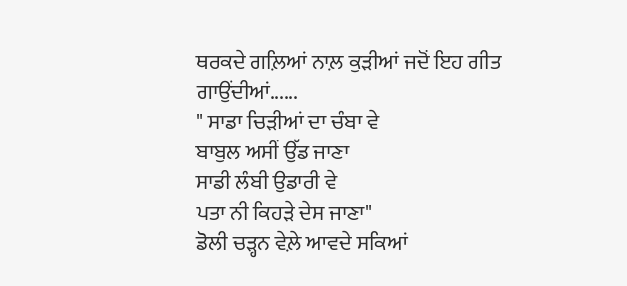ਥਰਕਦੇ ਗਲ਼ਿਆਂ ਨਾਲ਼ ਕੁਡ਼ੀਆਂ ਜਦੋਂ ਇਹ ਗੀਤ ਗਾਉਂਦੀਆਂ......
" ਸਾਡਾ ਚਿਡ਼ੀਆਂ ਦਾ ਚੰਬਾ ਵੇ
ਬਾਬੁਲ ਅਸੀਂ ਉੱਡ ਜਾਣਾ
ਸਾਡੀ ਲੰਬੀ ਉਡਾਰੀ ਵੇ
ਪਤਾ ਨੀ ਕਿਹਡ਼ੇ ਦੇਸ ਜਾਣਾ"
ਡੋਲੀ ਚਡ਼੍ਹਨ ਵੇਲ਼ੇ ਆਵਦੇ ਸਕਿਆਂ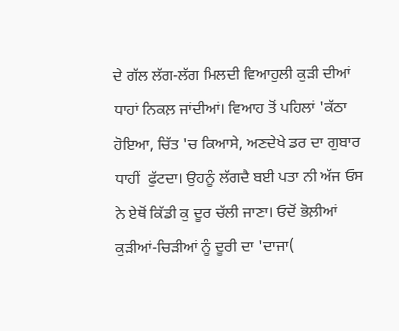ਦੇ ਗੱਲ ਲੱਗ-ਲੱਗ ਮਿਲਦੀ ਵਿਆਹੁਲੀ ਕੁਡ਼ੀ ਦੀਆਂ ਧਾਹਾਂ ਨਿਕਲ਼ ਜਾਂਦੀਆਂ। ਵਿਆਹ ਤੋਂ ਪਹਿਲਾਂ 'ਕੱਠਾ ਹੋਇਆ, ਚਿੱਤ 'ਚ ਕਿਆਸੇ, ਅਣਦੇਖੇ ਡਰ ਦਾ ਗੁਬਾਰ ਧਾਹੀਂ  ਫੁੱਟਦਾ। ਉਹਨੂੰ ਲੱਗਦੈ ਬਈ ਪਤਾ ਨੀ ਅੱਜ ਓਸ ਨੇ ਏਥੋਂ ਕਿੱਡੀ ਕੁ ਦੂਰ ਚੱਲੀ ਜਾਣਾ। ਓਦੋਂ ਭੋਲ਼ੀਆਂ ਕੁਡ਼ੀਆਂ-ਚਿਡ਼ੀਆਂ ਨੂੰ ਦੂਰੀ ਦਾ 'ਦਾਜਾ(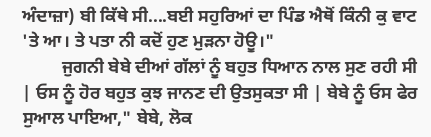ਅੰਦਾਜ਼ਾ) ਬੀ ਕਿੱਥੇ ਸੀ....ਬਈ ਸਹੁਰਿਆਂ ਦਾ ਪਿੰਡ ਐਥੋਂ ਕਿੰਨੀ ਕੁ ਵਾਟ 'ਤੇ ਆ। ਤੇ ਪਤਾ ਨੀ ਕਦੋਂ ਹੁਣ ਮੁਡ਼ਨਾ ਹੋਊ।"
         ਜੁਗਨੀ ਬੇਬੇ ਦੀਆਂ ਗੱਲਾਂ ਨੂੰ ਬਹੁਤ ਧਿਆਨ ਨਾਲ ਸੁਣ ਰਹੀ ਸੀ | ਓਸ ਨੂੰ ਹੋਰ ਬਹੁਤ ਕੁਝ ਜਾਨਣ ਦੀ ਉਤਸੁਕਤਾ ਸੀ | ਬੇਬੇ ਨੂੰ ਓਸ ਫੇਰ ਸੁਆਲ ਪਾਇਆ," ਬੇਬੇ, ਲੋਕ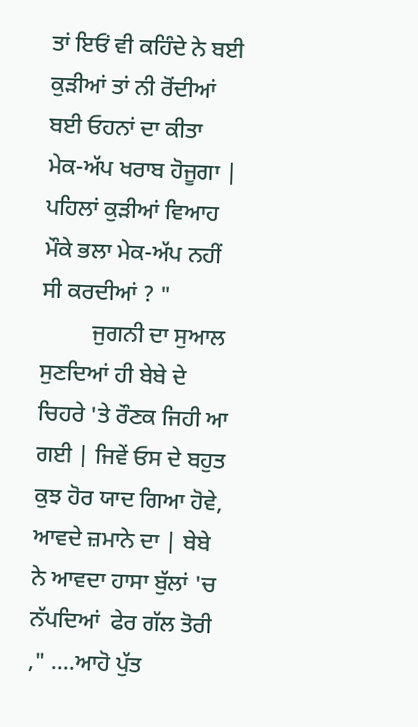ਤਾਂ ਇਓਂ ਵੀ ਕਹਿੰਦੇ ਨੇ ਬਈ ਕੁਡ਼ੀਆਂ ਤਾਂ ਨੀ ਰੋਂਦੀਆਂ ਬਈ ਓਹਨਾਂ ਦਾ ਕੀਤਾ ਮੇਕ-ਅੱਪ ਖਰਾਬ ਹੋਜੂਗਾ | ਪਹਿਲਾਂ ਕੁਡ਼ੀਆਂ ਵਿਆਹ ਮੌਕੇ ਭਲਾ ਮੇਕ-ਅੱਪ ਨਹੀਂ ਸੀ ਕਰਦੀਆਂ ? "
         ਜੁਗਨੀ ਦਾ ਸੁਆਲ ਸੁਣਦਿਆਂ ਹੀ ਬੇਬੇ ਦੇ ਚਿਹਰੇ 'ਤੇ ਰੌਣਕ ਜਿਹੀ ਆ ਗਈ | ਜਿਵੇਂ ਓਸ ਦੇ ਬਹੁਤ ਕੁਝ ਹੋਰ ਯਾਦ ਗਿਆ ਹੋਵੇ, ਆਵਦੇ ਜ਼ਮਾਨੇ ਦਾ | ਬੇਬੇ ਨੇ ਆਵਦਾ ਹਾਸਾ ਬੁੱਲਾਂ 'ਚ ਨੱਪਦਿਆਂ  ਫੇਰ ਗੱਲ ਤੋਰੀ ," ....ਆਹੋ ਪੁੱਤ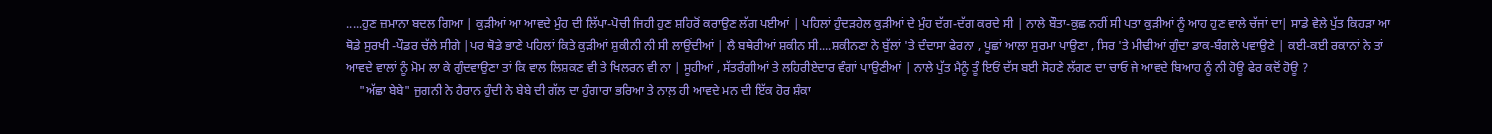.....ਹੁਣ ਜ਼ਮਾਨਾ ਬਦਲ ਗਿਆ | ਕੁਡ਼ੀਆਂ ਆ ਆਵਦੇ ਮੁੰਹ ਦੀ ਲਿੱਪਾ-ਪੋਚੀ ਜਿਹੀ ਹੁਣ ਸ਼ਹਿਰੋਂ ਕਰਾਉਣ ਲੱਗ ਪਈਆਂ | ਪਹਿਲਾਂ ਹੁੰਦਡ਼ਹੇਲ ਕੁਡ਼ੀਆਂ ਦੇ ਮੁੰਹ ਦੱਗ-ਦੱਗ ਕਰਦੇ ਸੀ | ਨਾਲੇ ਬੌਤਾ-ਕੁਛ ਨਹੀਂ ਸੀ ਪਤਾ ਕੁਡ਼ੀਆਂ ਨੂੰ ਆਹ ਹੁਣ ਵਾਲੇ ਚੱਜਾਂ ਦਾ| ਸਾਡੇ ਵੇਲੇ ਪੁੱਤ ਕਿਹਡ਼ਾ ਆ ਥੋਡੇ ਸੁਰਖੀ -ਪੌਡਰ ਚੱਲੇ ਸੀਗੇ |ਪਰ ਥੋਡੇ ਭਾਣੇ ਪਹਿਲਾਂ ਕਿਤੇ ਕੁਡ਼ੀਆਂ ਸ਼ੁਕੀਨੀ ਨੀ ਸੀ ਲਾਉਂਦੀਆਂ | ਲੈ ਬਥੇਰੀਆਂ ਸ਼ਕੀਨ ਸੀ....ਸ਼ਕੀਨਣਾ ਨੇ ਬੁੱਲਾਂ 'ਤੇ ਦੰਦਾਸਾ ਫੇਰਨਾ , ਪੂਛਾਂ ਆਲਾ ਸੁਰਮਾ ਪਾਉਣਾ , ਸਿਰ 'ਤੇ ਮੀਢੀਆਂ ਗੁੰਦਾ ਡਾਕ-ਬੰਗਲੇ ਪਵਾਉਣੇ | ਕਈ-ਕਈ ਰਕਾਨਾਂ ਨੇ ਤਾਂ ਆਵਦੇ ਵਾਲਾਂ ਨੂੰ ਮੋਮ ਲਾ ਕੇ ਗੁੰਦਵਾਉਣਾ ਤਾਂ ਕਿ ਵਾਲ ਲਿਸ਼ਕਣ ਵੀ ਤੇ ਖਿਲਰਨ ਵੀ ਨਾ | ਸੂਹੀਆਂ , ਸੱਤਰੰਗੀਆਂ ਤੇ ਲਹਿਰੀਏਦਾਰ ਵੰਗਾਂ ਪਾਉਣੀਆਂ | ਨਾਲੇ ਪੁੱਤ ਮੈਨੂੰ ਤੂੰ ਇਓਂ ਦੱਸ ਬਈ ਸੋਹਣੇ ਲੱਗਣ ਦਾ ਚਾਓ ਜੇ ਆਵਦੇ ਬਿਆਹ ਨੂੰ ਨੀ ਹੋਊ ਫੇਰ ਕਦੋਂ ਹੋਊ ?
    "ਅੱਛਾ ਬੇਬੇ" ਜੁਗਨੀ ਨੇ ਹੈਰਾਨ ਹੁੰਦੀ ਨੇ ਬੇਬੇ ਦੀ ਗੱਲ ਦਾ ਹੁੰਗਾਰਾ ਭਰਿਆ ਤੇ ਨਾਲ਼ ਹੀ ਆਵਦੇ ਮਨ ਦੀ ਇੱਕ ਹੋਰ ਸ਼ੰਕਾ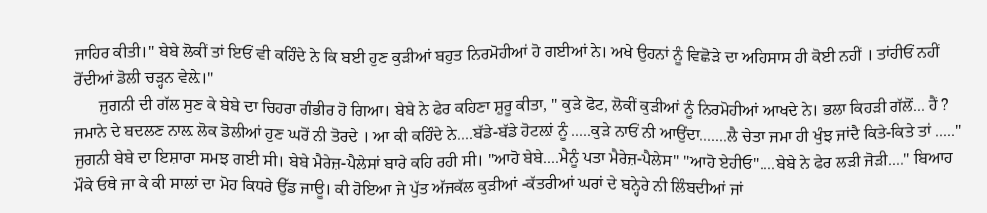ਜਾਹਿਰ ਕੀਤੀ।" ਬੇਬੇ ਲੋਕੀਂ ਤਾਂ ਇਓਂ ਵੀ ਕਹਿੰਦੇ ਨੇ ਕਿ ਬਈ ਹੁਣ ਕੁਡ਼ੀਆਂ ਬਹੁਤ ਨਿਰਮੋਹੀਆਂ ਹੋ ਗਈਆਂ ਨੇ। ਅਖੇ ਉਹਨਾਂ ਨੂੰ ਵਿਛੋਡ਼ੇ ਦਾ ਅਹਿਸਾਸ ਹੀ ਕੋਈ ਨਹੀਂ । ਤਾਂਹੀਓਂ ਨਹੀਂ ਰੋਂਦੀਆਂ ਡੋਲੀ ਚਡ਼੍ਹਨ ਵੇਲ਼ੇ।"
      ਜੁਗਨੀ ਦੀ ਗੱਲ ਸੁਣ ਕੇ ਬੇਬੇ ਦਾ ਚਿਹਰਾ ਗੰਭੀਰ ਹੋ ਗਿਆ। ਬੇਬੇ ਨੇ ਫੇਰ ਕਹਿਣਾ ਸ਼ੁਰੂ ਕੀਤਾ, " ਕੁਡ਼ੇ ਫੋਟ, ਲੋਕੀਂ ਕੁਡ਼ੀਆਂ ਨੂੰ ਨਿਰਮੋਹੀਆਂ ਆਖਦੇ ਨੇ। ਭਲਾ ਕਿਹਡ਼ੀ ਗੱਲੋਂ... ਹੈਂ ? ਜਮਾਨੇ ਦੇ ਬਦਲਣ ਨਾਲ਼ ਲੋਕ ਡੋਲੀਆਂ ਹੁਣ ਘਰੋਂ ਨੀ ਤੋਰਦੇ । ਆ ਕੀ ਕਹਿੰਦੇ ਨੇ....ਬੱਡੇ-ਬੱਡੇ ਹੋਟਲ਼ਾਂ ਨੂੰ .....ਕੁਡ਼ੇ ਨਾਓਂ ਨੀ ਆਉਂਦਾ.......ਲੈ ਚੇਤਾ ਜਮਾ ਹੀ ਖੁੰਝ ਜਾਂਦੈ ਕਿਤੇ-ਕਿਤੇ ਤਾਂ ....." ਜੁਗਨੀ ਬੇਬੇ ਦਾ ਇਸ਼ਾਰਾ ਸਮਝ ਗਈ ਸੀ। ਬੇਬੇ ਮੈਰੇਜ਼-ਪੈਲੇਸਾਂ ਬਾਰੇ ਕਹਿ ਰਹੀ ਸੀ। "ਆਹੋ ਬੇਬੇ....ਮੈਨੂੰ ਪਤਾ ਮੈਰੇਜ਼-ਪੈਲੇਸ" "ਆਹੋ ਏਹੀਓ"....ਬੇਬੇ ਨੇ ਫੇਰ ਲਡ਼ੀ ਜੋਡ਼ੀ...." ਬਿਆਹ ਮੌਕੇ ਓਥੇ ਜਾ ਕੇ ਕੀ ਸਾਲਾਂ ਦਾ ਮੋਹ ਕਿਧਰੇ ਉੱਡ ਜਾਊ। ਕੀ ਹੋਇਆ ਜੇ ਪੁੱਤ ਅੱਜਕੱਲ ਕੁਡ਼ੀਆਂ -ਕੱਤਰੀਆਂ ਘਰਾਂ ਦੇ ਬਨ੍ਹੇਰੇ ਨੀ ਲਿੰਬਦੀਆਂ ਜਾਂ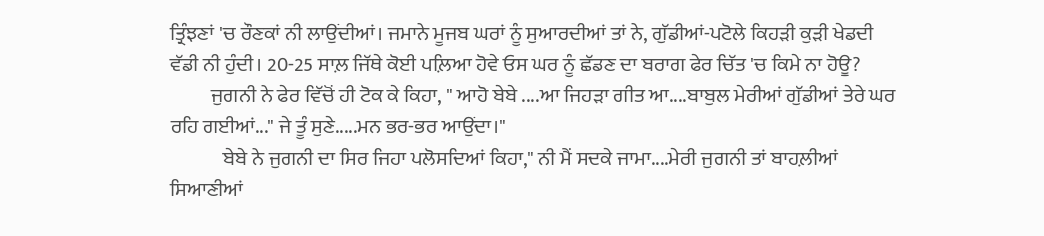ਤ੍ਰਿੰਝਣਾਂ 'ਚ ਰੌਣਕਾਂ ਨੀ ਲਾਉਂਦੀਆਂ। ਜਮਾਨੇ ਮੂਜਬ ਘਰਾਂ ਨੂੰ ਸੁਆਰਦੀਆਂ ਤਾਂ ਨੇ, ਗੁੱਡੀਆਂ-ਪਟੋਲੇ ਕਿਹਡ਼ੀ ਕੁਡ਼ੀ ਖੇਡਦੀ ਵੱਡੀ ਨੀ ਹੁੰਦੀ। 20-25 ਸਾਲ਼ ਜਿੱਥੇ ਕੋਈ ਪਲ਼ਿਆ ਹੋਵੇ ਓਸ ਘਰ ਨੂੰ ਛੱਡਣ ਦਾ ਬਰਾਗ ਫੇਰ ਚਿੱਤ 'ਚ ਕਿਮੇ ਨਾ ਹੋਊ?
          ਜੁਗਨੀ ਨੇ ਫੇਰ ਵਿੱਚੋਂ ਹੀ ਟੋਕ ਕੇ ਕਿਹਾ, " ਆਹੋ ਬੇਬੇ ....ਆ ਜਿਹਡ਼ਾ ਗੀਤ ਆ....ਬਾਬੁਲ ਮੇਰੀਆਂ ਗੁੱਡੀਆਂ ਤੇਰੇ ਘਰ ਰਹਿ ਗਈਆਂ..." ਜੇ ਤੂੰ ਸੁਣੇ.....ਮਨ ਭਰ-ਭਰ ਆਉਂਦਾ।"
             ਬੇਬੇ ਨੇ ਜੁਗਨੀ ਦਾ ਸਿਰ ਜਿਹਾ ਪਲੋਸਦਿਆਂ ਕਿਹਾ," ਨੀ ਮੈਂ ਸਦਕੇ ਜਾਮਾ....ਮੇਰੀ ਜੁਗਨੀ ਤਾਂ ਬਾਹਲ਼ੀਆਂ ਸਿਆਣੀਆਂ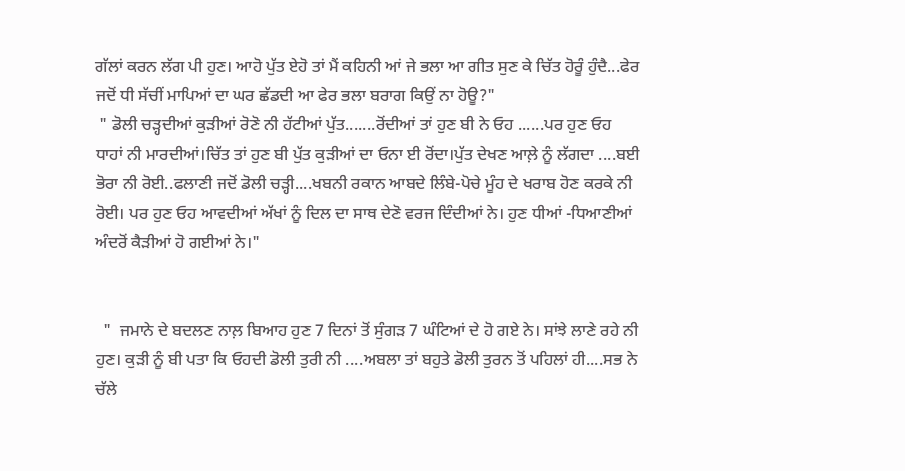ਗੱਲਾਂ ਕਰਨ ਲੱਗ ਪੀ ਹੁਣ। ਆਹੋ ਪੁੱਤ ਏਹੋ ਤਾਂ ਮੈਂ ਕਹਿਨੀ ਆਂ ਜੇ ਭਲਾ ਆ ਗੀਤ ਸੁਣ ਕੇ ਚਿੱਤ ਹੋਰੂੰ ਹੁੰਦੈ...ਫੇਰ ਜਦੋਂ ਧੀ ਸੱਚੀਂ ਮਾਪਿਆਂ ਦਾ ਘਰ ਛੱਡਦੀ ਆ ਫੇਰ ਭਲਾ ਬਰਾਗ ਕਿਉਂ ਨਾ ਹੋਊ?"
 " ਡੋਲੀ ਚਡ਼੍ਹਦੀਆਂ ਕੁਡ਼ੀਆਂ ਰੋਣੋ ਨੀ ਹੱਟੀਆਂ ਪੁੱਤ.......ਰੋਂਦੀਆਂ ਤਾਂ ਹੁਣ ਬੀ ਨੇ ਓਹ ......ਪਰ ਹੁਣ ਓਹ ਧਾਹਾਂ ਨੀ ਮਾਰਦੀਆਂ।ਚਿੱਤ ਤਾਂ ਹੁਣ ਬੀ ਪੁੱਤ ਕੁਡ਼ੀਆਂ ਦਾ ਓਨਾ ਈ ਰੋਂਦਾ।ਪੁੱਤ ਦੇਖਣ ਆਲ਼ੇ ਨੂੰ ਲੱਗਦਾ ....ਬਈ ਭੋਰਾ ਨੀ ਰੋਈ..ਫਲਾਣੀ ਜਦੋਂ ਡੋਲੀ ਚਡ਼੍ਹੀ....ਖਬਨੀ ਰਕਾਨ ਆਬਦੇ ਲਿੰਬੇ-ਪੋਚੇ ਮੂੰਹ ਦੇ ਖਰਾਬ ਹੋਣ ਕਰਕੇ ਨੀ ਰੋਈ। ਪਰ ਹੁਣ ਓਹ ਆਵਦੀਆਂ ਅੱਖਾਂ ਨੂੰ ਦਿਲ ਦਾ ਸਾਥ ਦੇਣੋ ਵਰਜ ਦਿੰਦੀਆਂ ਨੇ। ਹੁਣ ਧੀਆਂ -ਧਿਆਣੀਆਂ ਅੰਦਰੋਂ ਕੈਡ਼ੀਆਂ ਹੋ ਗਈਆਂ ਨੇ।"


  "  ਜਮਾਨੇ ਦੇ ਬਦਲਣ ਨਾਲ਼ ਬਿਆਹ ਹੁਣ 7 ਦਿਨਾਂ ਤੋਂ ਸੁੰਗਡ਼ 7 ਘੰਟਿਆਂ ਦੇ ਹੋ ਗਏ ਨੇ। ਸਾਂਝੇ ਲਾਣੇ ਰਹੇ ਨੀ ਹੁਣ। ਕੁਡ਼ੀ ਨੂੰ ਬੀ ਪਤਾ ਕਿ ਓਹਦੀ ਡੋਲੀ ਤੁਰੀ ਨੀ ....ਅਬਲਾ ਤਾਂ ਬਹੁਤੇ ਡੋਲੀ ਤੁਰਨ ਤੋਂ ਪਹਿਲਾਂ ਹੀ....ਸਭ ਨੇ ਚੱਲੇ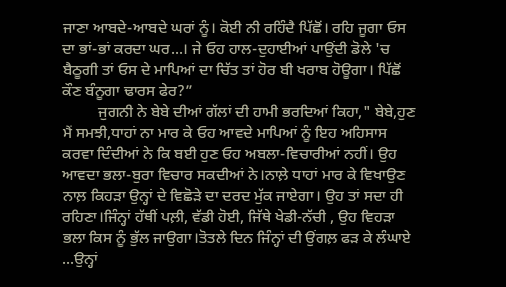ਜਾਣਾ ਆਬਦੇ-ਆਬਦੇ ਘਰਾਂ ਨੂੰ। ਕੋਈ ਨੀ ਰਹਿੰਦੈ ਪਿੱਛੋਂ। ਰਹਿ ਜੂਗਾ ਓਸ ਦਾ ਭਾਂ-ਭਾਂ ਕਰਦਾ ਘਰ...। ਜੇ ਓਹ ਹਾਲ-ਦੁਹਾਈਆਂ ਪਾਉਂਦੀ ਡੋਲੇ 'ਚ ਬੈਠੂਗੀ ਤਾਂ ਓਸ ਦੇ ਮਾਪਿਆਂ ਦਾ ਚਿੱਤ ਤਾਂ ਹੋਰ ਬੀ ਖਰਾਬ ਹੋਊਗਾ। ਪਿੱਛੋਂ ਕੌਣ ਬੰਨੂਗਾ ਢਾਰਸ ਫੇਰ?”
         ਜੁਗਨੀ ਨੇ ਬੇਬੇ ਦੀਆਂ ਗੱਲਾਂ ਦੀ ਹਾਮੀ ਭਰਦਿਆਂ ਕਿਹਾ," ਬੇਬੇ,ਹੁਣ ਮੈਂ ਸਮਝੀ,ਧਾਹਾਂ ਨਾ ਮਾਰ ਕੇ ਓਹ ਆਵਦੇ ਮਾਪਿਆਂ ਨੂੰ ਇਹ ਅਹਿਸਾਸ ਕਰਵਾ ਦਿੰਦੀਆਂ ਨੇ ਕਿ ਬਈ ਹੁਣ ਓਹ ਅਬਲਾ-ਵਿਚਾਰੀਆਂ ਨਹੀਂ। ਉਹ ਆਵਦਾ ਭਲਾ-ਬੁਰਾ ਵਿਚਾਰ ਸਕਦੀਆਂ ਨੇ।ਨਾਲ਼ੇ ਧਾਹਾਂ ਮਾਰ ਕੇ ਵਿਖਾਉਣ ਨਾਲ਼ ਕਿਹਡ਼ਾ ਉਨ੍ਹਾਂ ਦੇ ਵਿਛੋਡ਼ੇ ਦਾ ਦਰਦ ਮੁੱਕ ਜਾਏਗਾ। ਉਹ ਤਾਂ ਸਦਾ ਹੀ ਰਹਿਣਾ।ਜਿੰਨ੍ਹਾਂ ਹੱਥੀਂ ਪਲ਼ੀ, ਵੱਡੀ ਹੋਈ, ਜਿੱਥੇ ਖੇਡੀ-ਨੱਚੀ , ਉਹ ਵਿਹਡ਼ਾ ਭਲਾ ਕਿਸ ਨੂੰ ਭੁੱਲ ਜਾਉਗਾ।ਤੋਤਲੇ ਦਿਨ ਜਿੰਨ੍ਹਾਂ ਦੀ ਉਂਗਲ਼ ਫਡ਼ ਕੇ ਲੰਘਾਏ ...ਉਨ੍ਹਾਂ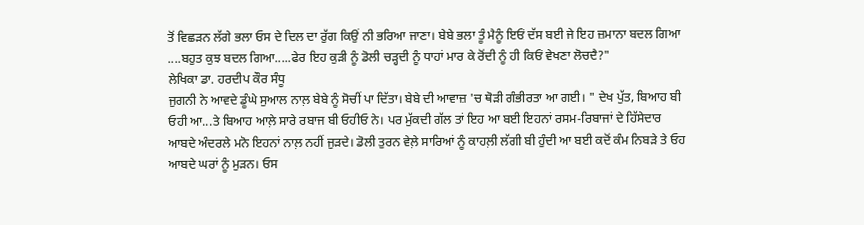ਤੋਂ ਵਿਛਡ਼ਨ ਲੱਗੇ ਭਲਾ ਓਸ ਦੇ ਦਿਲ ਦਾ ਰੁੱਗ ਕਿਉਂ ਨੀ ਭਰਿਆ ਜਾਣਾ। ਬੇਬੇ ਭਲਾ ਤੂੰ ਮੈਨੂੰ ਇਓਂ ਦੱਸ ਬਈ ਜੇ ਇਹ ਜ਼ਮਾਨਾ ਬਦਲ ਗਿਆ ....ਬਹੁਤ ਕੁਝ ਬਦਲ ਗਿਆ.....ਫੇਰ ਇਹ ਕੁਡ਼ੀ ਨੂੰ ਡੋਲੀ ਚਡ਼੍ਹਦੀ ਨੂੰ ਧਾਹਾਂ ਮਾਰ ਕੇ ਰੋਂਦੀ ਨੂੰ ਹੀ ਕਿਓਂ ਵੇਖਣਾ ਲੋਚਦੈ?"
ਲੇਖਿਕਾ ਡਾ. ਹਰਦੀਪ ਕੌਰ ਸੰਧੂ
ਜੁਗਨੀ ਨੇ ਆਵਦੇ ਡੂੰਘੇ ਸੁਆਲ ਨਾਲ਼ ਬੇਬੇ ਨੂੰ ਸੋਚੀਂ ਪਾ ਦਿੱਤਾ। ਬੇਬੇ ਦੀ ਆਵਾਜ਼ 'ਚ ਥੋਡ਼ੀ ਗੰਭੀਰਤਾ ਆ ਗਈ। " ਦੇਖ ਪੁੱਤ, ਬਿਆਹ ਬੀ ਓਹੀ ਆ...ਤੇ ਬਿਆਹ ਆਲ਼ੇ ਸਾਰੇ ਰਬਾਜ ਬੀ ਓਹੀਓ ਨੇ। ਪਰ ਮੁੱਕਦੀ ਗੱਲ ਤਾਂ ਇਹ ਆ ਬਈ ਇਹਨਾਂ ਰਸਮ-ਰਿਬਾਜਾਂ ਦੇ ਹਿੱਸੇਦਾਰ ਆਬਦੇ ਅੰਦਰਲੇ ਮਨੋ ਇਹਨਾਂ ਨਾਲ਼ ਨਹੀਂ ਜੁਡ਼ਦੇ। ਡੋਲੀ ਤੁਰਨ ਵੇਲ਼ੇ ਸਾਰਿਆਂ ਨੂੰ ਕਾਹਲ਼ੀ ਲੱਗੀ ਬੀ ਹੁੰਦੀ ਆ ਬਈ ਕਦੋਂ ਕੰਮ ਨਿਬਡ਼ੇ ਤੇ ਓਹ ਆਬਦੇ ਘਰਾਂ ਨੂੰ ਮੁਡ਼ਨ। ਓਸ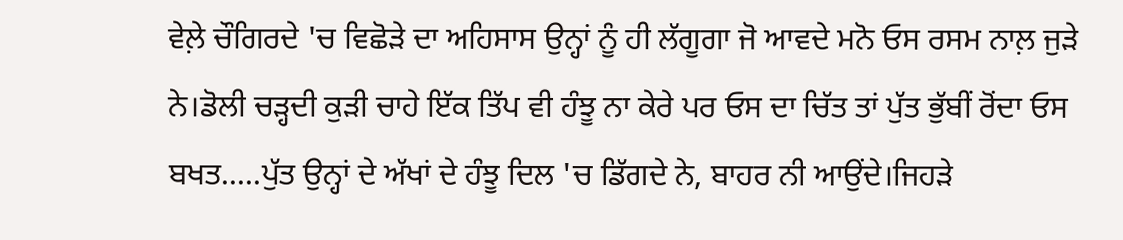ਵੇਲ਼ੇ ਚੌਗਿਰਦੇ 'ਚ ਵਿਛੋਡ਼ੇ ਦਾ ਅਹਿਸਾਸ ਉਨ੍ਹਾਂ ਨੂੰ ਹੀ ਲੱਗੂਗਾ ਜੋ ਆਵਦੇ ਮਨੋ ਓਸ ਰਸਮ ਨਾਲ਼ ਜੁਡ਼ੇ ਨੇ।ਡੋਲੀ ਚਡ਼੍ਹਦੀ ਕੁਡ਼ੀ ਚਾਹੇ ਇੱਕ ਤਿੱਪ ਵੀ ਹੰਝੂ ਨਾ ਕੇਰੇ ਪਰ ਓਸ ਦਾ ਚਿੱਤ ਤਾਂ ਪੁੱਤ ਭੁੱਬੀਂ ਰੋਂਦਾ ਓਸ ਬਖਤ.....ਪੁੱਤ ਉਨ੍ਹਾਂ ਦੇ ਅੱਖਾਂ ਦੇ ਹੰਝੂ ਦਿਲ 'ਚ ਡਿੱਗਦੇ ਨੇ, ਬਾਹਰ ਨੀ ਆਉਂਦੇ।ਜਿਹਡ਼ੇ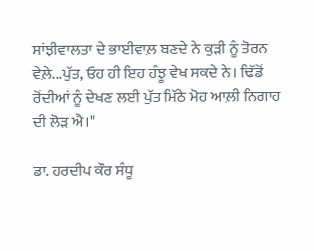ਸਾਂਝੀਵਾਲਤਾ ਦੇ ਭਾਈਵਾਲ਼ ਬਣਦੇ ਨੇ ਕੁਡ਼ੀ ਨੂੰ ਤੋਰਨ ਵੇਲ਼ੇ...ਪੁੱਤ, ਓਹ ਹੀ ਇਹ ਹੰਝੂ ਵੇਖ ਸਕਦੇ ਨੇ। ਢਿੱਡੋਂ ਰੋਂਦੀਆਂ ਨੂੰ ਦੇਖਣ ਲਈ ਪੁੱਤ ਮਿੱਠੇ ਮੋਹ ਆਲ਼ੀ ਨਿਗਾਹ ਦੀ ਲੋਡ਼ ਐ।"

ਡਾ. ਹਰਦੀਪ ਕੌਰ ਸੰਧੂ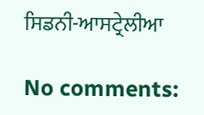ਸਿਡਨੀ-ਆਸਟ੍ਰੇਲੀਆ

No comments: